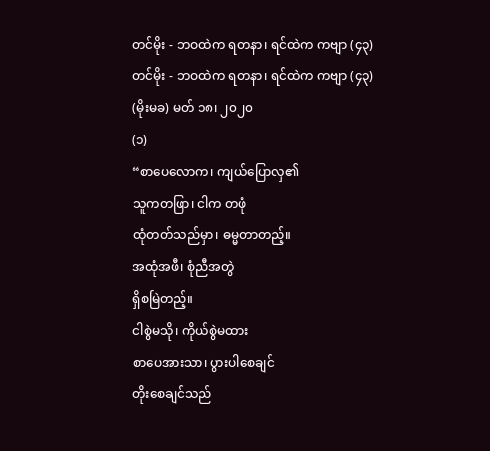တင်မိုး - ဘဝထဲက ရတနာ၊ ရင်ထဲက ကဗျာ (၄၃)
တင်မိုး - ဘဝထဲက ရတနာ၊ ရင်ထဲက ကဗျာ (၄၃)
(မိုးမခ) မတ် ၁၈၊ ၂၀၂၀
(၁)
“စာပေလောက၊ ကျယ်ပြောလှ၏
သူကတဖြာ၊ ငါက တဖုံ
ထုံတတ်သည်မှာ၊ ဓမ္မတာတည့်။
အထုံအဖီ၊ စုံညီအတွဲ
ရှိစမြဲတည့်။
ငါစွဲမသို၊ ကိုယ်စွဲမထား
စာပေအားသာ၊ ပွားပါစေချင်
တိုးစေချင်သည်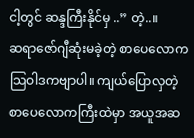ငါ့တွင် ဆန္ဒကြီးနိုင်မှ ..” တဲ့..။
ဆရာဇော်ဂျီဆုံးမခဲ့တဲ့ စာပေလောက သြဝါဒကဗျာပါ။ ကျယ်ပြောလှတဲ့ စာပေလောကကြီးထဲမှာ အယူအဆ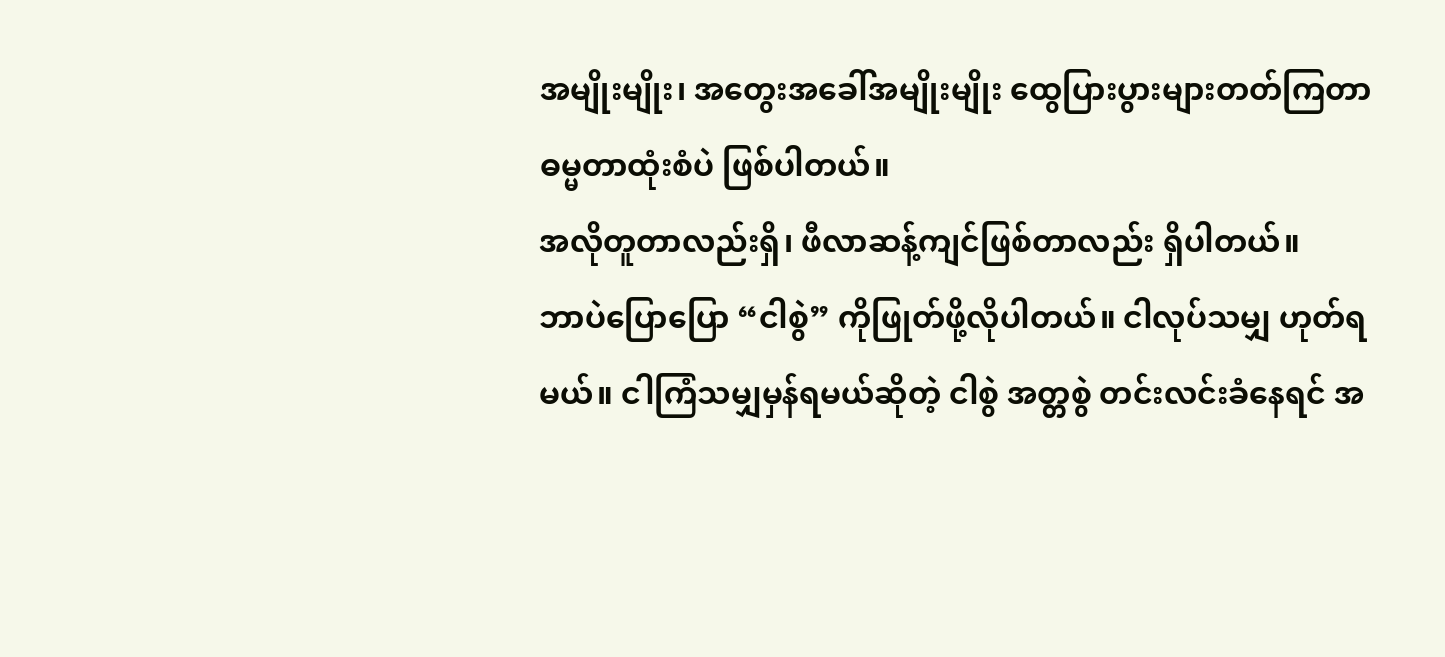အမျိုးမျိုး၊ အတွေးအခေါ်အမျိုးမျိုး ထွေပြားပွားများတတ်ကြတာ ဓမ္မတာထုံးစံပဲ ဖြစ်ပါတယ်။
အလိုတူတာလည်းရှိ၊ ဖီလာဆန့်ကျင်ဖြစ်တာလည်း ရှိပါတယ်။
ဘာပဲပြောပြော “ငါစွဲ” ကိုဖြုတ်ဖို့လိုပါတယ်။ ငါလုပ်သမျှ ဟုတ်ရမယ်။ ငါကြံသမျှမှန်ရမယ်ဆိုတဲ့ ငါစွဲ အတ္တစွဲ တင်းလင်းခံနေရင် အ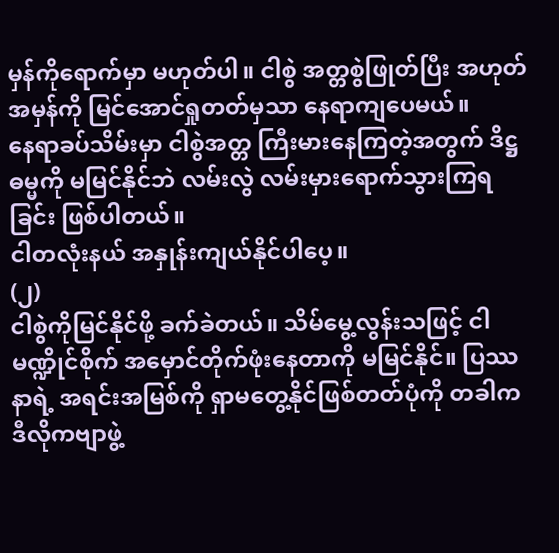မှန်ကိုရောက်မှာ မဟုတ်ပါ။ ငါစွဲ အတ္တစွဲဖြုတ်ပြီး အဟုတ်အမှန်ကို မြင်အောင်ရှုတတ်မှသာ နေရာကျပေမယ်။
နေရာခပ်သိမ်းမှာ ငါစွဲအတ္တ ကြီးမားနေကြတဲ့အတွက် ဒိဋ္ဌဓမ္မကို မမြင်နိုင်ဘဲ လမ်းလွဲ လမ်းမှားရောက်သွားကြရခြင်း ဖြစ်ပါတယ်။
ငါတလုံးနယ် အနှုန်းကျယ်နိုင်ပါပေ့။
(၂)
ငါစွဲကိုမြင်နိုင်ဖို့ ခက်ခဲတယ်။ သိမ်မွေ့လွန်းသဖြင့် ငါမဏ္ဍိုင်စိုက် အမှောင်တိုက်ဖုံးနေတာကို မမြင်နိုင်။ ပြဿနာရဲ့ အရင်းအမြစ်ကို ရှာမတွေ့နိုင်ဖြစ်တတ်ပုံကို တခါက ဒီလိုကဗျာဖွဲ့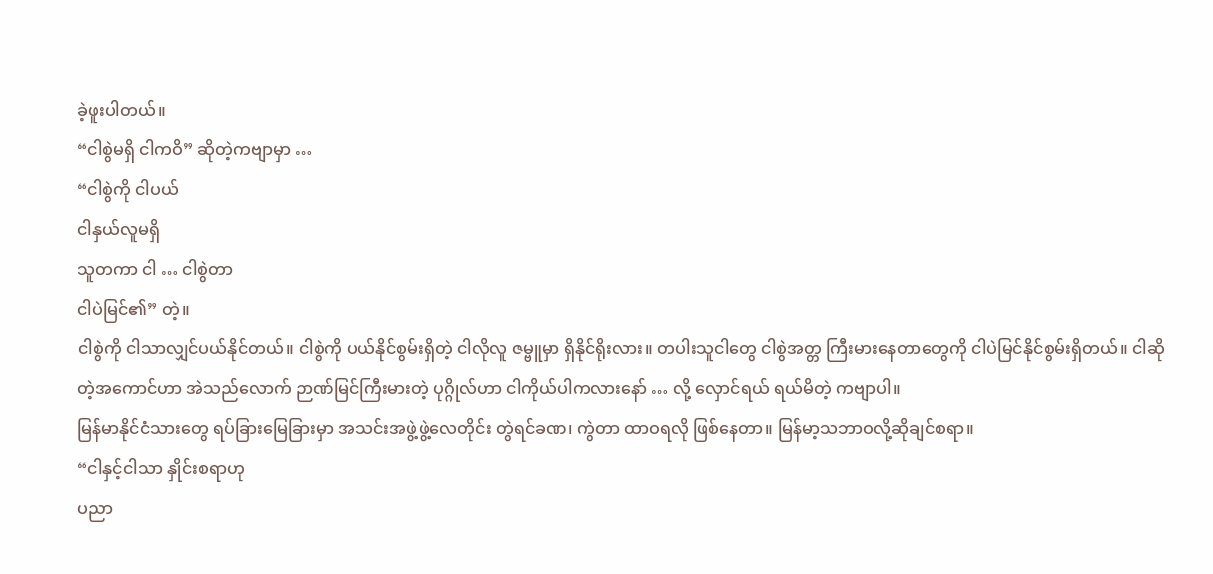ခဲ့ဖူးပါတယ်။
“ငါစွဲမရှိ ငါကဝိ” ဆိုတဲ့ကဗျာမှာ …
“ငါစွဲကို ငါပယ်
ငါနှယ်လူမရှိ
သူတကာ ငါ … ငါစွဲတာ
ငါပဲမြင်၏” တဲ့။
ငါစွဲကို ငါသာလျှင်ပယ်နိုင်တယ်။ ငါစွဲကို ပယ်နိုင်စွမ်းရှိတဲ့ ငါလိုလူ ဇမ္ဗူမှာ ရှိနိုင်ရိုးလား။ တပါးသူငါတွေ ငါစွဲအတ္တ ကြီးမားနေတာတွေကို ငါပဲမြင်နိုင်စွမ်းရှိတယ်။ ငါဆိုတဲ့အကောင်ဟာ အဲသည်လောက် ဉာဏ်မြင်ကြီးမားတဲ့ ပုဂ္ဂိုလ်ဟာ ငါကိုယ်ပါကလားနော် … လို့ လှောင်ရယ် ရယ်မိတဲ့ ကဗျာပါ။
မြန်မာနိုင်ငံသားတွေ ရပ်ခြားမြေခြားမှာ အသင်းအဖွဲ့ဖွဲ့လေတိုင်း တွဲရင်ခဏ၊ ကွဲတာ ထာဝရလို ဖြစ်နေတာ။ မြန်မာ့သဘာဝလို့ဆိုချင်စရာ။
“ငါနှင့်ငါသာ နှိုင်းစရာဟု
ပညာ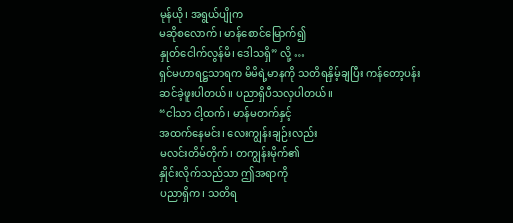မုန်ယို၊ အရွယ်ပျိုက
မဆိုစလောက်၊ မာန်စောင်မြောက်၍
နှုတ်ငေါက်လွန်မိ၊ ဒေါသရှိ” လို့ …
ရှင်မဟာရဋ္ဌသာရက မိမိရဲ့မာနကို သတိရနှိမ့်ချပြီး ကန်တော့ပန်း ဆင်ခဲ့ဖူးပါတယ်။ ပညာရှိပီသလှပါတယ်။
“ငါသာ ငါ့ထက်၊ မာန်မတက်နှင့်
အထက်နေမင်း၊ လေးကျွန်းချဉ်းလည်း
မလင်းတိမ်တိုက်၊ တကျွန်းမိုက်၏
နှိုင်းလိုက်သည်သာ ဤအရာကို
ပညာရှိက၊ သတိရ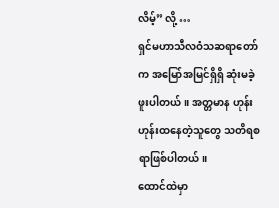လိမ့်” လို့ …
ရှင်မဟာသီလဝံသဆရာတော်က အမြော်အမြင်ရှိရှိ ဆုံးမခဲ့ဖူးပါတယ်။ အတ္တမာန ဟုန်းဟုန်းထနေတဲ့သူတွေ သတိရစရာဖြစ်ပါတယ်။
ထောင်ထဲမှာ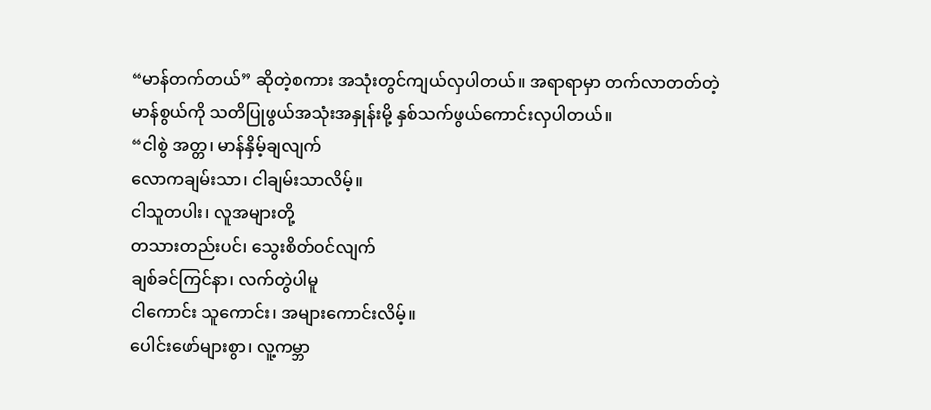“မာန်တက်တယ်” ဆိုတဲ့စကား အသုံးတွင်ကျယ်လှပါတယ်။ အရာရာမှာ တက်လာတတ်တဲ့ မာန်စွယ်ကို သတိပြုဖွယ်အသုံးအနှုန်းမို့ နှစ်သက်ဖွယ်ကောင်းလှပါတယ်။
“ငါစွဲ အတ္တ၊ မာန်နှိမ့်ချလျက်
လောကချမ်းသာ၊ ငါချမ်းသာလိမ့်။
ငါသူတပါး၊ လူအများတို့
တသားတည်းပင်၊ သွေးစိတ်ဝင်လျက်
ချစ်ခင်ကြင်နာ၊ လက်တွဲပါမူ
ငါကောင်း သူကောင်း၊ အများကောင်းလိမ့်။
ပေါင်းဖော်များစွာ၊ လူ့ကမ္ဘာ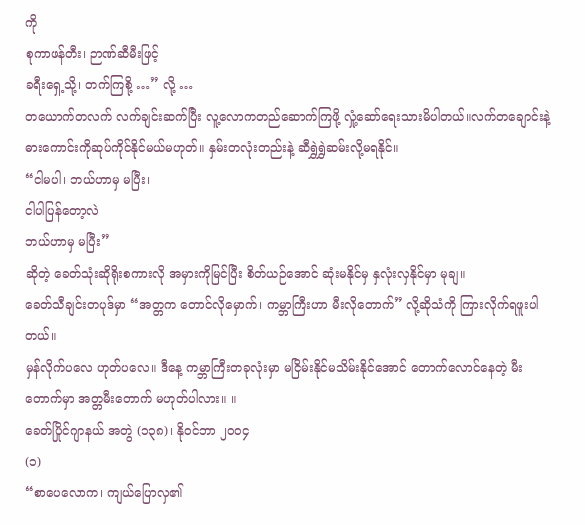ကို
စုကာဖန်တီး၊ ဉာဏ်ဆီမီးဖြင့်
ခရီးရှေ့သို့၊ တက်ကြစို့ …” လို့ …
တယောက်တလက် လက်ချင်းဆက်ပြီး လူ့လောကတည်ဆောက်ကြဖို့ လှုံ့ဆော်ရေးသားမိပါတယ်။လက်တချောင်းနဲ့ ဓားကောင်းကိုဆုပ်ကိုင်နိုင်မယ်မဟုတ်။ နှမ်းတလုံးတည်းနဲ့ ဆီရွှဲရွှဲဆမ်းလို့မရနိုင်။
“ငါမပါ၊ ဘယ်ဟာမှ မပြီး၊
ငါပါပြန်တော့လဲ
ဘယ်ဟာမှ မပြီး”
ဆိုတဲ့ ခေတ်သုံးဆိုရိုးစကားလို အမှားကိုမြင်ပြီး စိတ်ယဉ်အောင် ဆုံးမနိုင်မှ နှလုံးလှနိုင်မှာ မုချ။
ခေတ်သီချင်းတပုဒ်မှာ “အတ္တက တောင်လိုမှောက်၊ ကမ္ဘာကြီးဟာ မီးလိုတောက်” လို့ဆိုသံကို ကြားလိုက်ရဖူးပါတယ်။
မှန်လိုက်ပလေ ဟုတ်ပလေ။ ဒီနေ့ ကမ္ဘာကြီးတခုလုံးမှာ မငြိမ်းနိုင်မသိမ်းနိုင်အောင် တောက်လောင်နေတဲ့ မီးတောက်မှာ အတ္တမီးတောက် မဟုတ်ပါလား။ ။
ခေတ်ပြိုင်ဂျာနယ် အတွဲ (၁၃၈)၊ နိုဝင်ဘာ ၂၀၀၄
(၁)
“စာပေလောက၊ ကျယ်ပြောလှ၏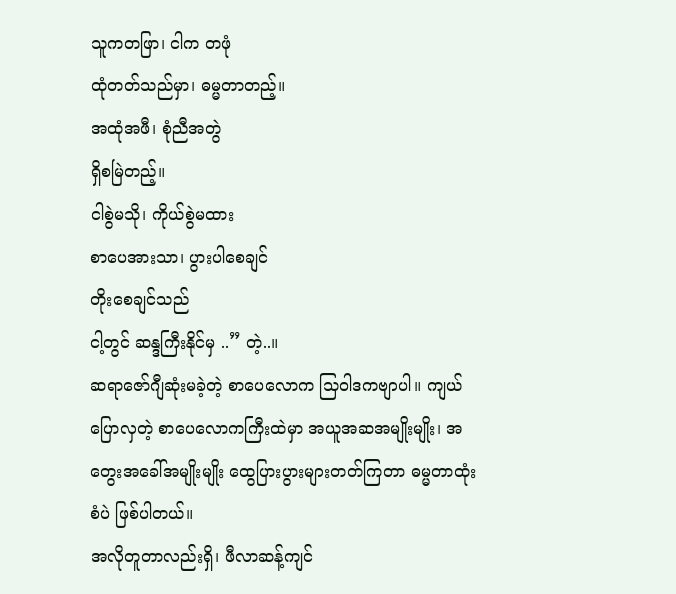သူကတဖြာ၊ ငါက တဖုံ
ထုံတတ်သည်မှာ၊ ဓမ္မတာတည့်။
အထုံအဖီ၊ စုံညီအတွဲ
ရှိစမြဲတည့်။
ငါစွဲမသို၊ ကိုယ်စွဲမထား
စာပေအားသာ၊ ပွားပါစေချင်
တိုးစေချင်သည်
ငါ့တွင် ဆန္ဒကြီးနိုင်မှ ..” တဲ့..။
ဆရာဇော်ဂျီဆုံးမခဲ့တဲ့ စာပေလောက သြဝါဒကဗျာပါ။ ကျယ်ပြောလှတဲ့ စာပေလောကကြီးထဲမှာ အယူအဆအမျိုးမျိုး၊ အတွေးအခေါ်အမျိုးမျိုး ထွေပြားပွားများတတ်ကြတာ ဓမ္မတာထုံးစံပဲ ဖြစ်ပါတယ်။
အလိုတူတာလည်းရှိ၊ ဖီလာဆန့်ကျင်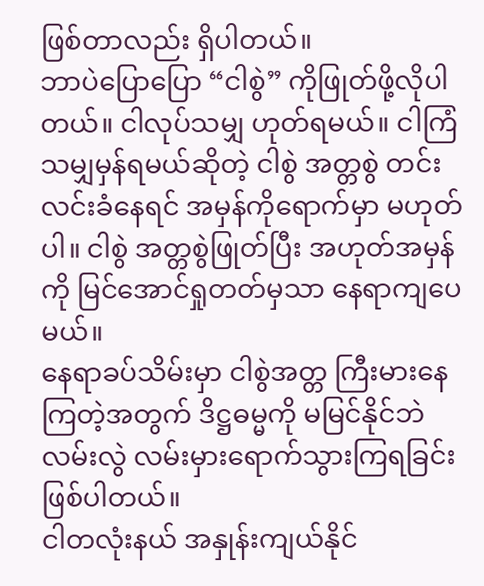ဖြစ်တာလည်း ရှိပါတယ်။
ဘာပဲပြောပြော “ငါစွဲ” ကိုဖြုတ်ဖို့လိုပါတယ်။ ငါလုပ်သမျှ ဟုတ်ရမယ်။ ငါကြံသမျှမှန်ရမယ်ဆိုတဲ့ ငါစွဲ အတ္တစွဲ တင်းလင်းခံနေရင် အမှန်ကိုရောက်မှာ မဟုတ်ပါ။ ငါစွဲ အတ္တစွဲဖြုတ်ပြီး အဟုတ်အမှန်ကို မြင်အောင်ရှုတတ်မှသာ နေရာကျပေမယ်။
နေရာခပ်သိမ်းမှာ ငါစွဲအတ္တ ကြီးမားနေကြတဲ့အတွက် ဒိဋ္ဌဓမ္မကို မမြင်နိုင်ဘဲ လမ်းလွဲ လမ်းမှားရောက်သွားကြရခြင်း ဖြစ်ပါတယ်။
ငါတလုံးနယ် အနှုန်းကျယ်နိုင်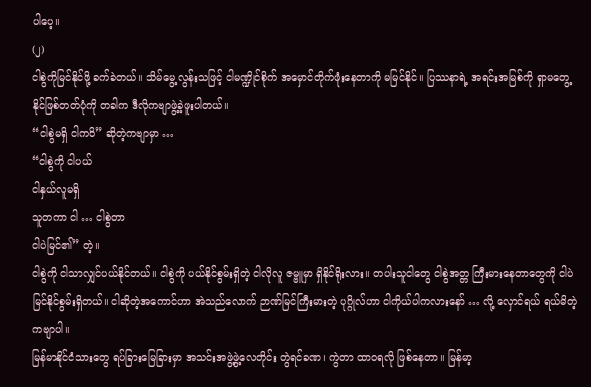ပါပေ့။
(၂)
ငါစွဲကိုမြင်နိုင်ဖို့ ခက်ခဲတယ်။ သိမ်မွေ့လွန်းသဖြင့် ငါမဏ္ဍိုင်စိုက် အမှောင်တိုက်ဖုံးနေတာကို မမြင်နိုင်။ ပြဿနာရဲ့ အရင်းအမြစ်ကို ရှာမတွေ့နိုင်ဖြစ်တတ်ပုံကို တခါက ဒီလိုကဗျာဖွဲ့ခဲ့ဖူးပါတယ်။
“ငါစွဲမရှိ ငါကဝိ” ဆိုတဲ့ကဗျာမှာ …
“ငါစွဲကို ငါပယ်
ငါနှယ်လူမရှိ
သူတကာ ငါ … ငါစွဲတာ
ငါပဲမြင်၏” တဲ့။
ငါစွဲကို ငါသာလျှင်ပယ်နိုင်တယ်။ ငါစွဲကို ပယ်နိုင်စွမ်းရှိတဲ့ ငါလိုလူ ဇမ္ဗူမှာ ရှိနိုင်ရိုးလား။ တပါးသူငါတွေ ငါစွဲအတ္တ ကြီးမားနေတာတွေကို ငါပဲမြင်နိုင်စွမ်းရှိတယ်။ ငါဆိုတဲ့အကောင်ဟာ အဲသည်လောက် ဉာဏ်မြင်ကြီးမားတဲ့ ပုဂ္ဂိုလ်ဟာ ငါကိုယ်ပါကလားနော် … လို့ လှောင်ရယ် ရယ်မိတဲ့ ကဗျာပါ။
မြန်မာနိုင်ငံသားတွေ ရပ်ခြားမြေခြားမှာ အသင်းအဖွဲ့ဖွဲ့လေတိုင်း တွဲရင်ခဏ၊ ကွဲတာ ထာဝရလို ဖြစ်နေတာ။ မြန်မာ့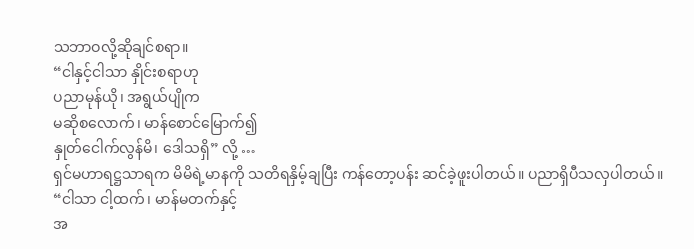သဘာဝလို့ဆိုချင်စရာ။
“ငါနှင့်ငါသာ နှိုင်းစရာဟု
ပညာမုန်ယို၊ အရွယ်ပျိုက
မဆိုစလောက်၊ မာန်စောင်မြောက်၍
နှုတ်ငေါက်လွန်မိ၊ ဒေါသရှိ” လို့ …
ရှင်မဟာရဋ္ဌသာရက မိမိရဲ့မာနကို သတိရနှိမ့်ချပြီး ကန်တော့ပန်း ဆင်ခဲ့ဖူးပါတယ်။ ပညာရှိပီသလှပါတယ်။
“ငါသာ ငါ့ထက်၊ မာန်မတက်နှင့်
အ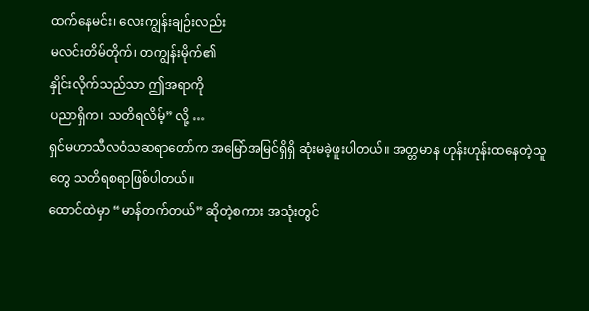ထက်နေမင်း၊ လေးကျွန်းချဉ်းလည်း
မလင်းတိမ်တိုက်၊ တကျွန်းမိုက်၏
နှိုင်းလိုက်သည်သာ ဤအရာကို
ပညာရှိက၊ သတိရလိမ့်” လို့ …
ရှင်မဟာသီလဝံသဆရာတော်က အမြော်အမြင်ရှိရှိ ဆုံးမခဲ့ဖူးပါတယ်။ အတ္တမာန ဟုန်းဟုန်းထနေတဲ့သူတွေ သတိရစရာဖြစ်ပါတယ်။
ထောင်ထဲမှာ “မာန်တက်တယ်” ဆိုတဲ့စကား အသုံးတွင်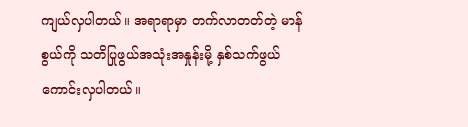ကျယ်လှပါတယ်။ အရာရာမှာ တက်လာတတ်တဲ့ မာန်စွယ်ကို သတိပြုဖွယ်အသုံးအနှုန်းမို့ နှစ်သက်ဖွယ်ကောင်းလှပါတယ်။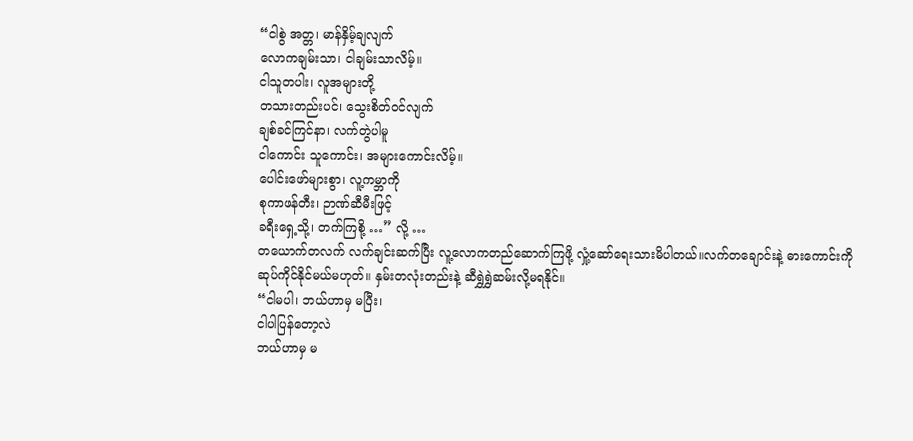“ငါစွဲ အတ္တ၊ မာန်နှိမ့်ချလျက်
လောကချမ်းသာ၊ ငါချမ်းသာလိမ့်။
ငါသူတပါး၊ လူအများတို့
တသားတည်းပင်၊ သွေးစိတ်ဝင်လျက်
ချစ်ခင်ကြင်နာ၊ လက်တွဲပါမူ
ငါကောင်း သူကောင်း၊ အများကောင်းလိမ့်။
ပေါင်းဖော်များစွာ၊ လူ့ကမ္ဘာကို
စုကာဖန်တီး၊ ဉာဏ်ဆီမီးဖြင့်
ခရီးရှေ့သို့၊ တက်ကြစို့ …” လို့ …
တယောက်တလက် လက်ချင်းဆက်ပြီး လူ့လောကတည်ဆောက်ကြဖို့ လှုံ့ဆော်ရေးသားမိပါတယ်။လက်တချောင်းနဲ့ ဓားကောင်းကိုဆုပ်ကိုင်နိုင်မယ်မဟုတ်။ နှမ်းတလုံးတည်းနဲ့ ဆီရွှဲရွှဲဆမ်းလို့မရနိုင်။
“ငါမပါ၊ ဘယ်ဟာမှ မပြီး၊
ငါပါပြန်တော့လဲ
ဘယ်ဟာမှ မ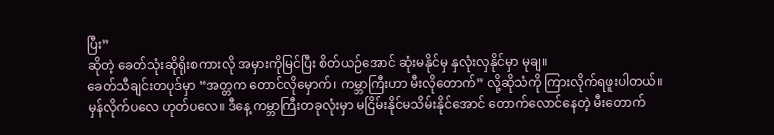ပြီး”
ဆိုတဲ့ ခေတ်သုံးဆိုရိုးစကားလို အမှားကိုမြင်ပြီး စိတ်ယဉ်အောင် ဆုံးမနိုင်မှ နှလုံးလှနိုင်မှာ မုချ။
ခေတ်သီချင်းတပုဒ်မှာ “အတ္တက တောင်လိုမှောက်၊ ကမ္ဘာကြီးဟာ မီးလိုတောက်” လို့ဆိုသံကို ကြားလိုက်ရဖူးပါတယ်။
မှန်လိုက်ပလေ ဟုတ်ပလေ။ ဒီနေ့ ကမ္ဘာကြီးတခုလုံးမှာ မငြိမ်းနိုင်မသိမ်းနိုင်အောင် တောက်လောင်နေတဲ့ မီးတောက်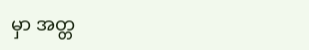မှာ အတ္တ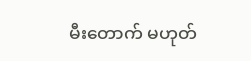မီးတောက် မဟုတ်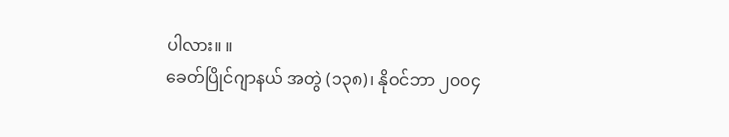ပါလား။ ။
ခေတ်ပြိုင်ဂျာနယ် အတွဲ (၁၃၈)၊ နိုဝင်ဘာ ၂၀၀၄